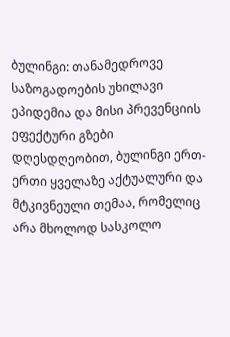ბულინგი: თანამედროვე საზოგადოების უხილავი ეპიდემია და მისი პრევენციის ეფექტური გზები
დღესდღეობით, ბულინგი ერთ-ერთი ყველაზე აქტუალური და მტკივნეული თემაა, რომელიც არა მხოლოდ სასკოლო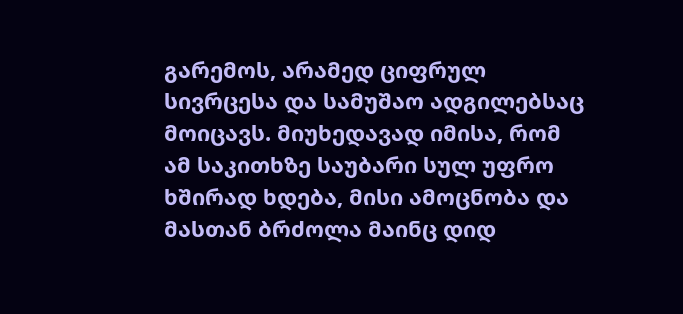გარემოს, არამედ ციფრულ სივრცესა და სამუშაო ადგილებსაც მოიცავს. მიუხედავად იმისა, რომ ამ საკითხზე საუბარი სულ უფრო ხშირად ხდება, მისი ამოცნობა და მასთან ბრძოლა მაინც დიდ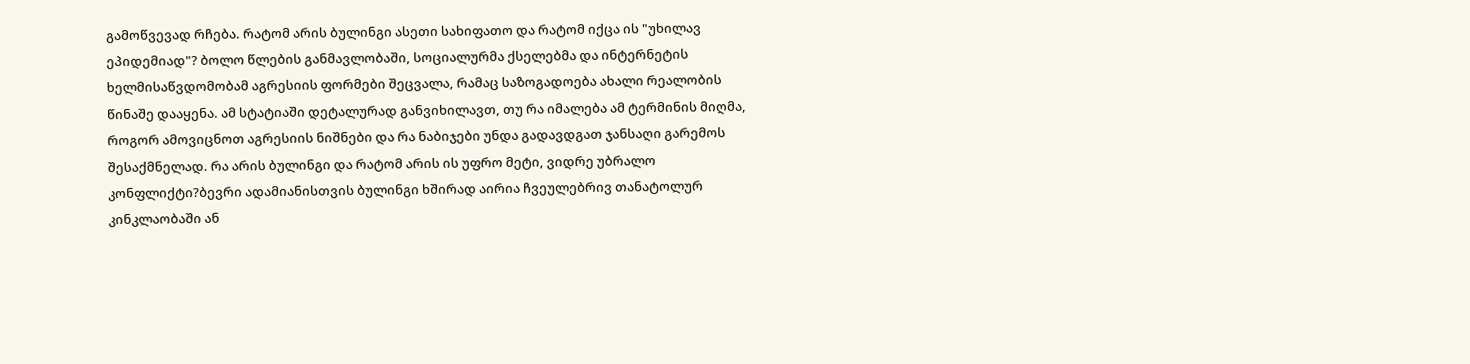გამოწვევად რჩება. რატომ არის ბულინგი ასეთი სახიფათო და რატომ იქცა ის "უხილავ ეპიდემიად"? ბოლო წლების განმავლობაში, სოციალურმა ქსელებმა და ინტერნეტის ხელმისაწვდომობამ აგრესიის ფორმები შეცვალა, რამაც საზოგადოება ახალი რეალობის წინაშე დააყენა. ამ სტატიაში დეტალურად განვიხილავთ, თუ რა იმალება ამ ტერმინის მიღმა, როგორ ამოვიცნოთ აგრესიის ნიშნები და რა ნაბიჯები უნდა გადავდგათ ჯანსაღი გარემოს შესაქმნელად. რა არის ბულინგი და რატომ არის ის უფრო მეტი, ვიდრე უბრალო კონფლიქტი?ბევრი ადამიანისთვის ბულინგი ხშირად აირია ჩვეულებრივ თანატოლურ კინკლაობაში ან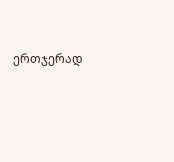ერთჯერად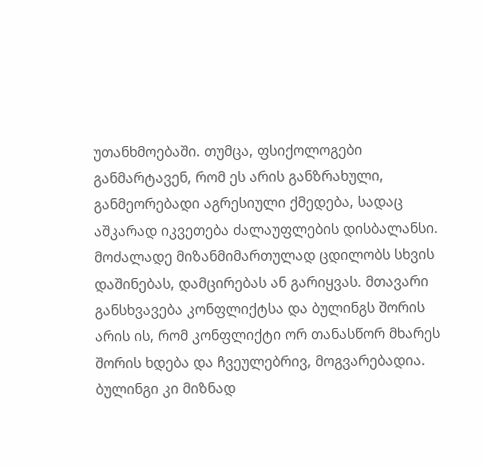უთანხმოებაში. თუმცა, ფსიქოლოგები განმარტავენ, რომ ეს არის განზრახული, განმეორებადი აგრესიული ქმედება, სადაც აშკარად იკვეთება ძალაუფლების დისბალანსი. მოძალადე მიზანმიმართულად ცდილობს სხვის დაშინებას, დამცირებას ან გარიყვას. მთავარი განსხვავება კონფლიქტსა და ბულინგს შორის არის ის, რომ კონფლიქტი ორ თანასწორ მხარეს შორის ხდება და ჩვეულებრივ, მოგვარებადია. ბულინგი კი მიზნად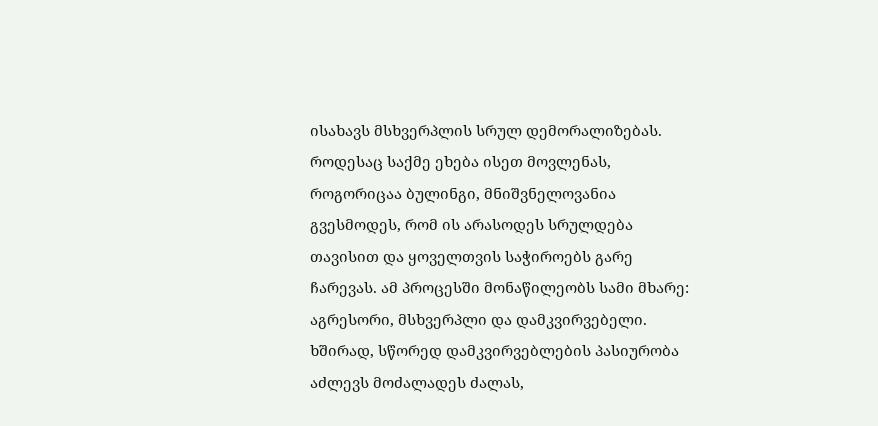ისახავს მსხვერპლის სრულ დემორალიზებას. როდესაც საქმე ეხება ისეთ მოვლენას, როგორიცაა ბულინგი, მნიშვნელოვანია გვესმოდეს, რომ ის არასოდეს სრულდება თავისით და ყოველთვის საჭიროებს გარე ჩარევას. ამ პროცესში მონაწილეობს სამი მხარე: აგრესორი, მსხვერპლი და დამკვირვებელი. ხშირად, სწორედ დამკვირვებლების პასიურობა აძლევს მოძალადეს ძალას,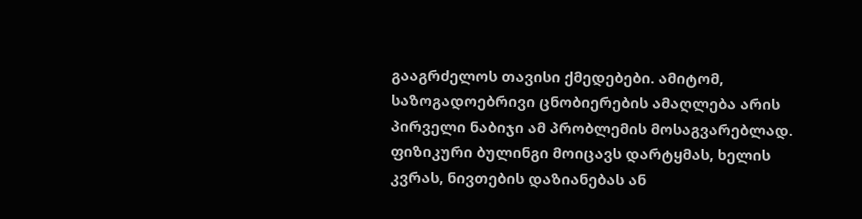გააგრძელოს თავისი ქმედებები. ამიტომ, საზოგადოებრივი ცნობიერების ამაღლება არის პირველი ნაბიჯი ამ პრობლემის მოსაგვარებლად.
ფიზიკური ბულინგი მოიცავს დარტყმას, ხელის კვრას, ნივთების დაზიანებას ან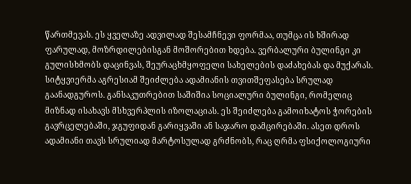წართმევას. ეს ყველაზე ადვილად შესამჩნევი ფორმაა, თუმცა ის ხშირად ფარულად, მოზრდილებისგან მოშორებით ხდება. ვერბალური ბულინგი კი გულისხმობს დაცინვას, შეურაცხმყოფელი სახელების დაძახებას და მუქარას. სიტყვიერმა აგრესიამ შეიძლება ადამიანის თვითშეფასება სრულად გაანადგუროს. განსაკუთრებით საშიშია სოციალური ბულინგი, რომელიც მიზნად ისახავს მსხვერპლის იზოლაციას. ეს შეიძლება გამოიხატოს ჭორების გავრცელებაში, ჯგუფიდან გარიყვაში ან საჯარო დამცირებაში. ასეთ დროს ადამიანი თავს სრულიად მარტოსულად გრძნობს, რაც ღრმა ფსიქოლოგიური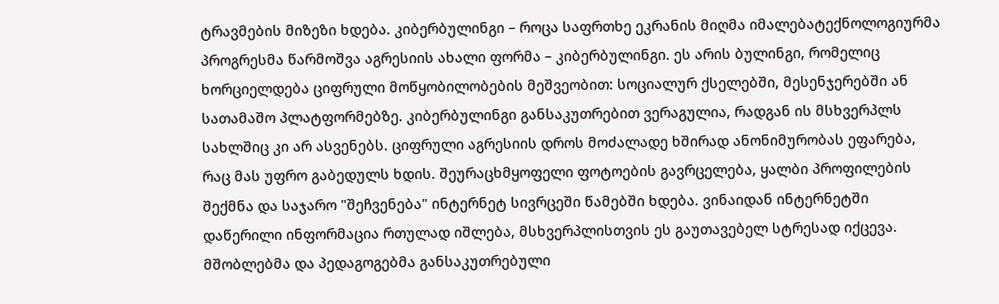ტრავმების მიზეზი ხდება. კიბერბულინგი – როცა საფრთხე ეკრანის მიღმა იმალებატექნოლოგიურმა პროგრესმა წარმოშვა აგრესიის ახალი ფორმა – კიბერბულინგი. ეს არის ბულინგი, რომელიც ხორციელდება ციფრული მოწყობილობების მეშვეობით: სოციალურ ქსელებში, მესენჯერებში ან სათამაშო პლატფორმებზე. კიბერბულინგი განსაკუთრებით ვერაგულია, რადგან ის მსხვერპლს სახლშიც კი არ ასვენებს. ციფრული აგრესიის დროს მოძალადე ხშირად ანონიმურობას ეფარება, რაც მას უფრო გაბედულს ხდის. შეურაცხმყოფელი ფოტოების გავრცელება, ყალბი პროფილების შექმნა და საჯარო "შეჩვენება" ინტერნეტ სივრცეში წამებში ხდება. ვინაიდან ინტერნეტში დაწერილი ინფორმაცია რთულად იშლება, მსხვერპლისთვის ეს გაუთავებელ სტრესად იქცევა. მშობლებმა და პედაგოგებმა განსაკუთრებული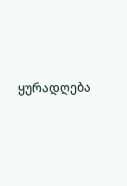ყურადღება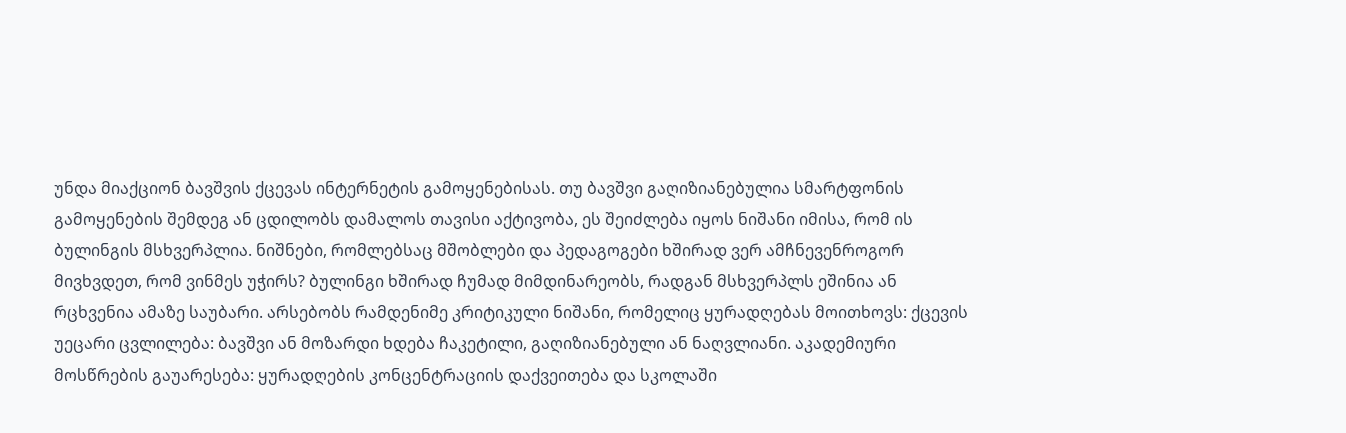უნდა მიაქციონ ბავშვის ქცევას ინტერნეტის გამოყენებისას. თუ ბავშვი გაღიზიანებულია სმარტფონის გამოყენების შემდეგ ან ცდილობს დამალოს თავისი აქტივობა, ეს შეიძლება იყოს ნიშანი იმისა, რომ ის ბულინგის მსხვერპლია. ნიშნები, რომლებსაც მშობლები და პედაგოგები ხშირად ვერ ამჩნევენროგორ მივხვდეთ, რომ ვინმეს უჭირს? ბულინგი ხშირად ჩუმად მიმდინარეობს, რადგან მსხვერპლს ეშინია ან რცხვენია ამაზე საუბარი. არსებობს რამდენიმე კრიტიკული ნიშანი, რომელიც ყურადღებას მოითხოვს: ქცევის უეცარი ცვლილება: ბავშვი ან მოზარდი ხდება ჩაკეტილი, გაღიზიანებული ან ნაღვლიანი. აკადემიური მოსწრების გაუარესება: ყურადღების კონცენტრაციის დაქვეითება და სკოლაში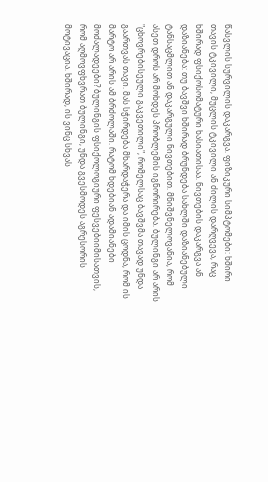წასვლის სურვილის დაკარგვა. ფიზიკური სიმპტომები: ხშირი თავის ტკივილი, მუცლის ტკივილი ან ძილის დარღვევა, რაც ხშირად ფსიქოსომატური ხასიათისაა. ნივთების დაკარგვა ან დაზიანება: თუ ბავშვი ხშირად ბრუნდება სახლში დაზიანებული ტანსაცმლით ან დაკარგული ნივთებით. მნიშვნელოვანია, რომ ასეთ დროს არ მოხდეს პრობლემის იგნორირება. ბულინგი არ არის "ცხოვრებისეული გაკვეთილი", რომელსაც ბავშვმა თავად უნდა გაართვას თავი. მას სჭირდება მხარდაჭერა და იმის ცოდნა, რომ ის მარტო არ არის ამ ბრძოლაში. რატომ ხდებიან ადამიანები მოძალადეები? ბულინგის ფსიქოლოგიური ფესვებიიმისათვის, რომ აღმოვფხვრათ ბულინგი, უნდა გვესმოდეს აგრესორის მოტივაცია. ხშირად, ის ვინც სხვას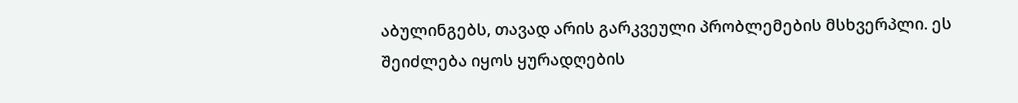აბულინგებს, თავად არის გარკვეული პრობლემების მსხვერპლი. ეს შეიძლება იყოს ყურადღების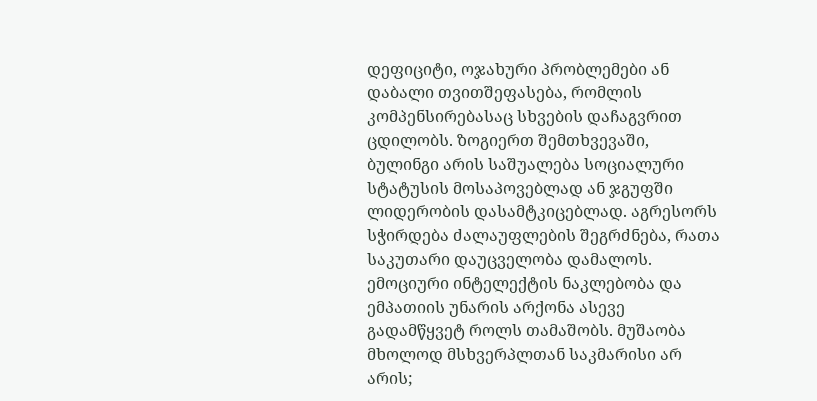დეფიციტი, ოჯახური პრობლემები ან დაბალი თვითშეფასება, რომლის კომპენსირებასაც სხვების დაჩაგვრით ცდილობს. ზოგიერთ შემთხვევაში, ბულინგი არის საშუალება სოციალური სტატუსის მოსაპოვებლად ან ჯგუფში ლიდერობის დასამტკიცებლად. აგრესორს სჭირდება ძალაუფლების შეგრძნება, რათა საკუთარი დაუცველობა დამალოს. ემოციური ინტელექტის ნაკლებობა და ემპათიის უნარის არქონა ასევე გადამწყვეტ როლს თამაშობს. მუშაობა მხოლოდ მსხვერპლთან საკმარისი არ არის;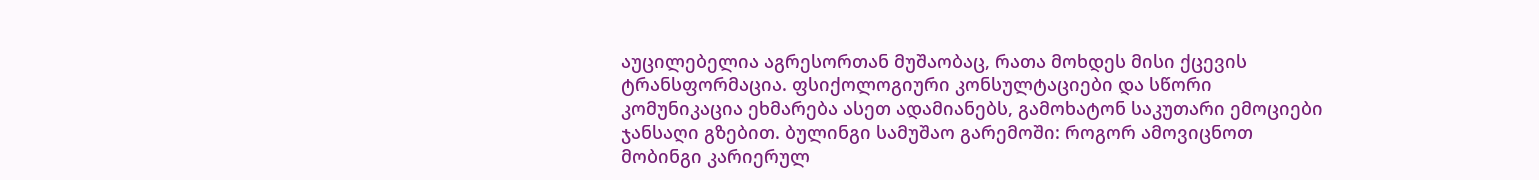აუცილებელია აგრესორთან მუშაობაც, რათა მოხდეს მისი ქცევის ტრანსფორმაცია. ფსიქოლოგიური კონსულტაციები და სწორი კომუნიკაცია ეხმარება ასეთ ადამიანებს, გამოხატონ საკუთარი ემოციები ჯანსაღი გზებით. ბულინგი სამუშაო გარემოში: როგორ ამოვიცნოთ მობინგი კარიერულ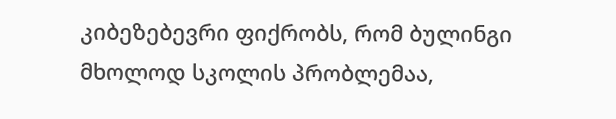კიბეზებევრი ფიქრობს, რომ ბულინგი მხოლოდ სკოლის პრობლემაა,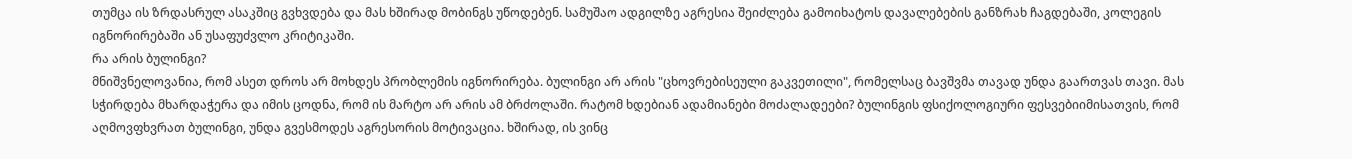თუმცა ის ზრდასრულ ასაკშიც გვხვდება და მას ხშირად მობინგს უწოდებენ. სამუშაო ადგილზე აგრესია შეიძლება გამოიხატოს დავალებების განზრახ ჩაგდებაში, კოლეგის იგნორირებაში ან უსაფუძვლო კრიტიკაში.
რა არის ბულინგი?
მნიშვნელოვანია, რომ ასეთ დროს არ მოხდეს პრობლემის იგნორირება. ბულინგი არ არის "ცხოვრებისეული გაკვეთილი", რომელსაც ბავშვმა თავად უნდა გაართვას თავი. მას სჭირდება მხარდაჭერა და იმის ცოდნა, რომ ის მარტო არ არის ამ ბრძოლაში. რატომ ხდებიან ადამიანები მოძალადეები? ბულინგის ფსიქოლოგიური ფესვებიიმისათვის, რომ აღმოვფხვრათ ბულინგი, უნდა გვესმოდეს აგრესორის მოტივაცია. ხშირად, ის ვინც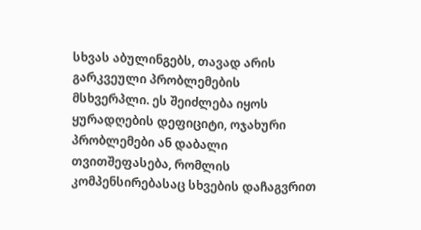სხვას აბულინგებს, თავად არის გარკვეული პრობლემების მსხვერპლი. ეს შეიძლება იყოს ყურადღების დეფიციტი, ოჯახური პრობლემები ან დაბალი თვითშეფასება, რომლის კომპენსირებასაც სხვების დაჩაგვრით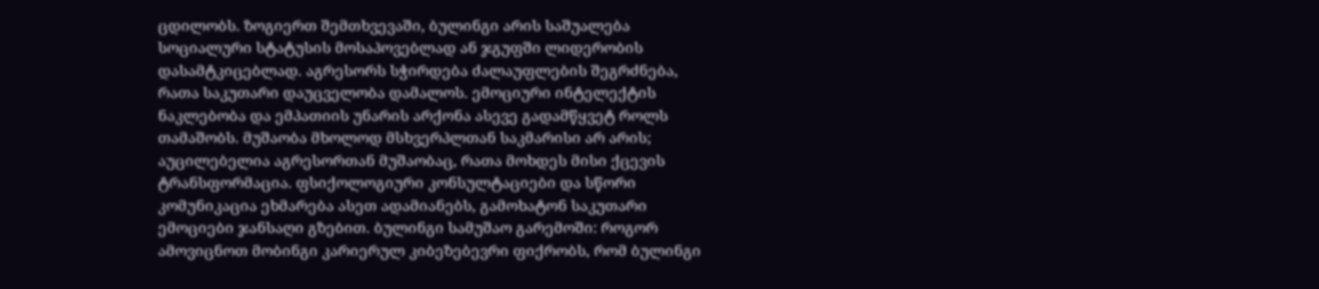ცდილობს. ზოგიერთ შემთხვევაში, ბულინგი არის საშუალება სოციალური სტატუსის მოსაპოვებლად ან ჯგუფში ლიდერობის დასამტკიცებლად. აგრესორს სჭირდება ძალაუფლების შეგრძნება, რათა საკუთარი დაუცველობა დამალოს. ემოციური ინტელექტის ნაკლებობა და ემპათიის უნარის არქონა ასევე გადამწყვეტ როლს თამაშობს. მუშაობა მხოლოდ მსხვერპლთან საკმარისი არ არის; აუცილებელია აგრესორთან მუშაობაც, რათა მოხდეს მისი ქცევის ტრანსფორმაცია. ფსიქოლოგიური კონსულტაციები და სწორი კომუნიკაცია ეხმარება ასეთ ადამიანებს, გამოხატონ საკუთარი ემოციები ჯანსაღი გზებით. ბულინგი სამუშაო გარემოში: როგორ ამოვიცნოთ მობინგი კარიერულ კიბეზებევრი ფიქრობს, რომ ბულინგი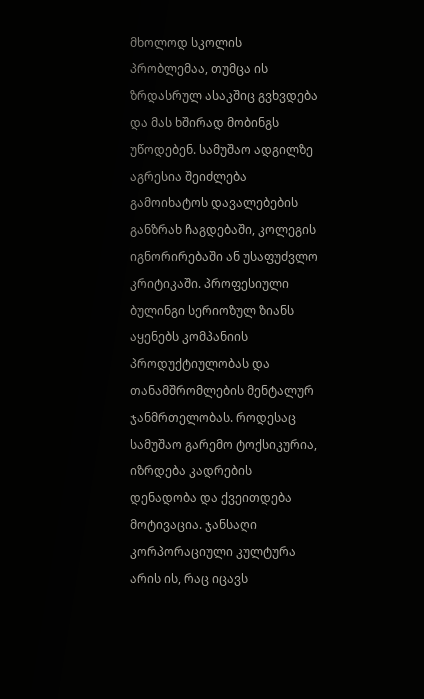მხოლოდ სკოლის პრობლემაა, თუმცა ის ზრდასრულ ასაკშიც გვხვდება და მას ხშირად მობინგს უწოდებენ. სამუშაო ადგილზე აგრესია შეიძლება გამოიხატოს დავალებების განზრახ ჩაგდებაში, კოლეგის იგნორირებაში ან უსაფუძვლო კრიტიკაში. პროფესიული ბულინგი სერიოზულ ზიანს აყენებს კომპანიის პროდუქტიულობას და თანამშრომლების მენტალურ ჯანმრთელობას. როდესაც სამუშაო გარემო ტოქსიკურია, იზრდება კადრების დენადობა და ქვეითდება მოტივაცია. ჯანსაღი კორპორაციული კულტურა არის ის, რაც იცავს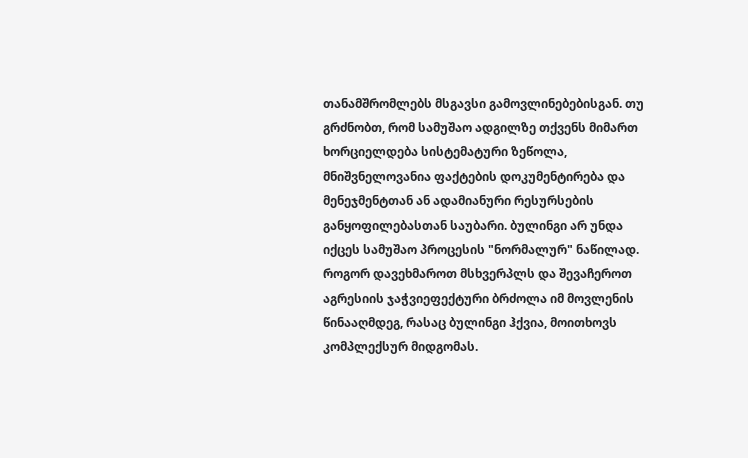თანამშრომლებს მსგავსი გამოვლინებებისგან. თუ გრძნობთ, რომ სამუშაო ადგილზე თქვენს მიმართ ხორციელდება სისტემატური ზეწოლა, მნიშვნელოვანია ფაქტების დოკუმენტირება და მენეჯმენტთან ან ადამიანური რესურსების განყოფილებასთან საუბარი. ბულინგი არ უნდა იქცეს სამუშაო პროცესის "ნორმალურ" ნაწილად. როგორ დავეხმაროთ მსხვერპლს და შევაჩეროთ აგრესიის ჯაჭვიეფექტური ბრძოლა იმ მოვლენის წინააღმდეგ, რასაც ბულინგი ჰქვია, მოითხოვს კომპლექსურ მიდგომას.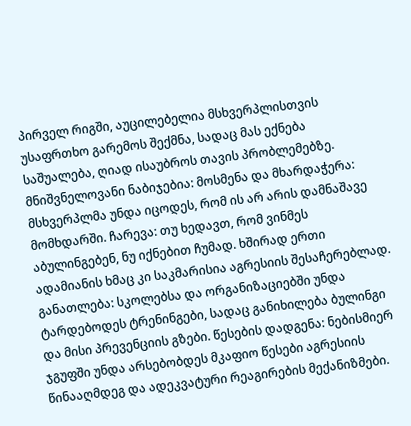პირველ რიგში, აუცილებელია მსხვერპლისთვის უსაფრთხო გარემოს შექმნა, სადაც მას ექნება საშუალება, ღიად ისაუბროს თავის პრობლემებზე. მნიშვნელოვანი ნაბიჯებია: მოსმენა და მხარდაჭერა: მსხვერპლმა უნდა იცოდეს, რომ ის არ არის დამნაშავე მომხდარში. ჩარევა: თუ ხედავთ, რომ ვინმეს აბულინგებენ, ნუ იქნებით ჩუმად. ხშირად ერთი ადამიანის ხმაც კი საკმარისია აგრესიის შესაჩერებლად. განათლება: სკოლებსა და ორგანიზაციებში უნდა ტარდებოდეს ტრენინგები, სადაც განიხილება ბულინგი და მისი პრევენციის გზები. წესების დადგენა: ნებისმიერ ჯგუფში უნდა არსებობდეს მკაფიო წესები აგრესიის წინააღმდეგ და ადეკვატური რეაგირების მექანიზმები.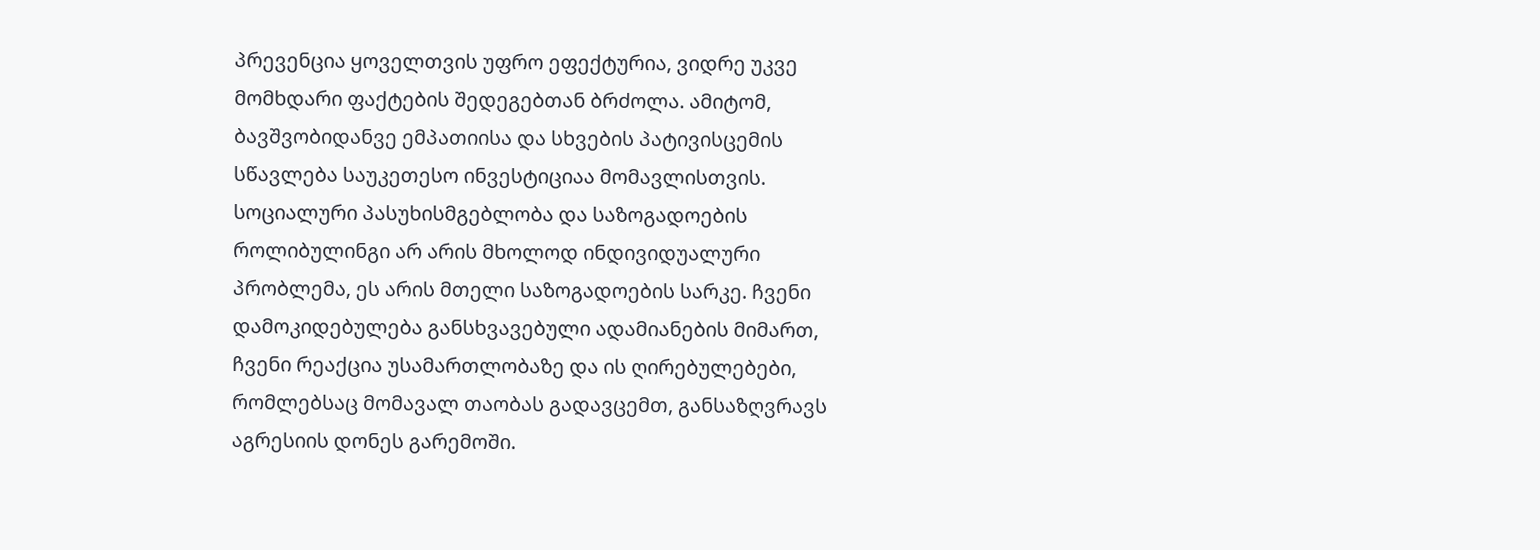პრევენცია ყოველთვის უფრო ეფექტურია, ვიდრე უკვე მომხდარი ფაქტების შედეგებთან ბრძოლა. ამიტომ, ბავშვობიდანვე ემპათიისა და სხვების პატივისცემის სწავლება საუკეთესო ინვესტიციაა მომავლისთვის. სოციალური პასუხისმგებლობა და საზოგადოების როლიბულინგი არ არის მხოლოდ ინდივიდუალური პრობლემა, ეს არის მთელი საზოგადოების სარკე. ჩვენი დამოკიდებულება განსხვავებული ადამიანების მიმართ, ჩვენი რეაქცია უსამართლობაზე და ის ღირებულებები, რომლებსაც მომავალ თაობას გადავცემთ, განსაზღვრავს აგრესიის დონეს გარემოში.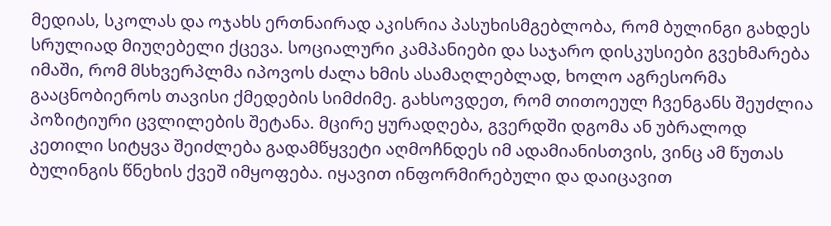მედიას, სკოლას და ოჯახს ერთნაირად აკისრია პასუხისმგებლობა, რომ ბულინგი გახდეს სრულიად მიუღებელი ქცევა. სოციალური კამპანიები და საჯარო დისკუსიები გვეხმარება იმაში, რომ მსხვერპლმა იპოვოს ძალა ხმის ასამაღლებლად, ხოლო აგრესორმა გააცნობიეროს თავისი ქმედების სიმძიმე. გახსოვდეთ, რომ თითოეულ ჩვენგანს შეუძლია პოზიტიური ცვლილების შეტანა. მცირე ყურადღება, გვერდში დგომა ან უბრალოდ კეთილი სიტყვა შეიძლება გადამწყვეტი აღმოჩნდეს იმ ადამიანისთვის, ვინც ამ წუთას ბულინგის წნეხის ქვეშ იმყოფება. იყავით ინფორმირებული და დაიცავით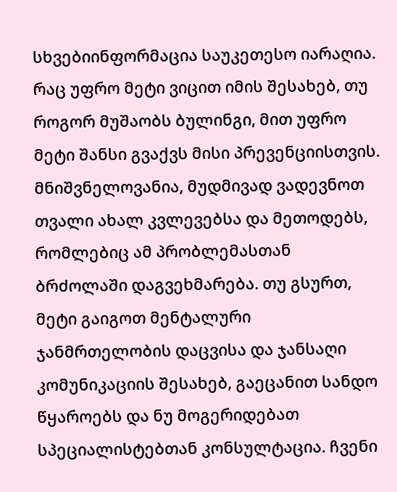სხვებიინფორმაცია საუკეთესო იარაღია. რაც უფრო მეტი ვიცით იმის შესახებ, თუ როგორ მუშაობს ბულინგი, მით უფრო მეტი შანსი გვაქვს მისი პრევენციისთვის. მნიშვნელოვანია, მუდმივად ვადევნოთ თვალი ახალ კვლევებსა და მეთოდებს, რომლებიც ამ პრობლემასთან ბრძოლაში დაგვეხმარება. თუ გსურთ, მეტი გაიგოთ მენტალური ჯანმრთელობის დაცვისა და ჯანსაღი კომუნიკაციის შესახებ, გაეცანით სანდო წყაროებს და ნუ მოგერიდებათ სპეციალისტებთან კონსულტაცია. ჩვენი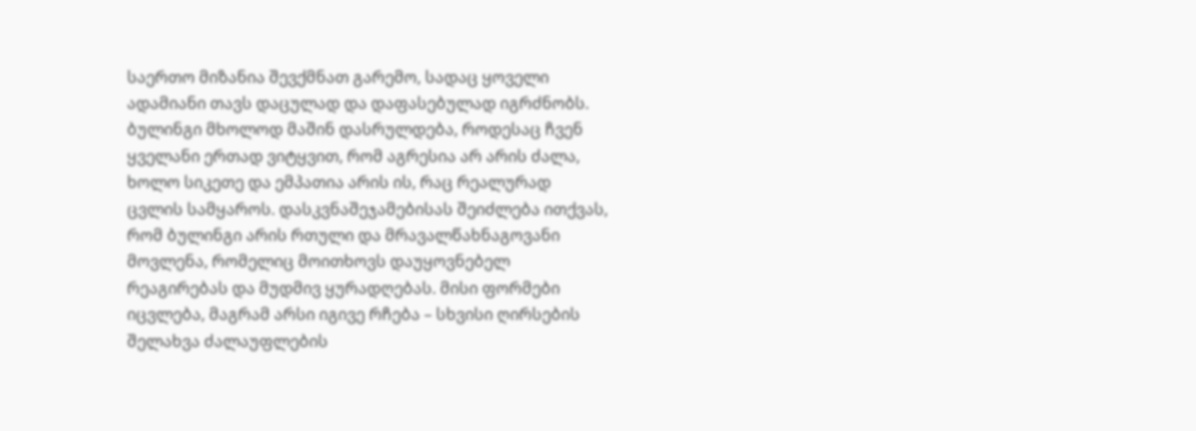საერთო მიზანია შევქმნათ გარემო, სადაც ყოველი ადამიანი თავს დაცულად და დაფასებულად იგრძნობს. ბულინგი მხოლოდ მაშინ დასრულდება, როდესაც ჩვენ ყველანი ერთად ვიტყვით, რომ აგრესია არ არის ძალა, ხოლო სიკეთე და ემპათია არის ის, რაც რეალურად ცვლის სამყაროს. დასკვნაშეჯამებისას შეიძლება ითქვას, რომ ბულინგი არის რთული და მრავალწახნაგოვანი მოვლენა, რომელიც მოითხოვს დაუყოვნებელ რეაგირებას და მუდმივ ყურადღებას. მისი ფორმები იცვლება, მაგრამ არსი იგივე რჩება – სხვისი ღირსების შელახვა ძალაუფლების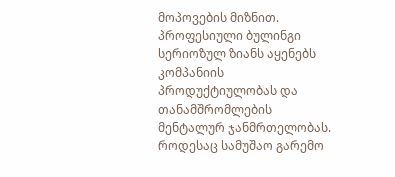მოპოვების მიზნით.
პროფესიული ბულინგი სერიოზულ ზიანს აყენებს კომპანიის პროდუქტიულობას და თანამშრომლების მენტალურ ჯანმრთელობას. როდესაც სამუშაო გარემო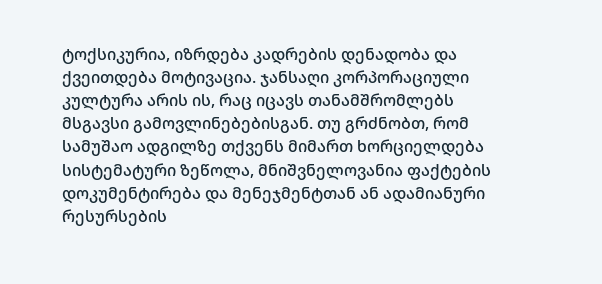ტოქსიკურია, იზრდება კადრების დენადობა და ქვეითდება მოტივაცია. ჯანსაღი კორპორაციული კულტურა არის ის, რაც იცავს თანამშრომლებს მსგავსი გამოვლინებებისგან. თუ გრძნობთ, რომ სამუშაო ადგილზე თქვენს მიმართ ხორციელდება სისტემატური ზეწოლა, მნიშვნელოვანია ფაქტების დოკუმენტირება და მენეჯმენტთან ან ადამიანური რესურსების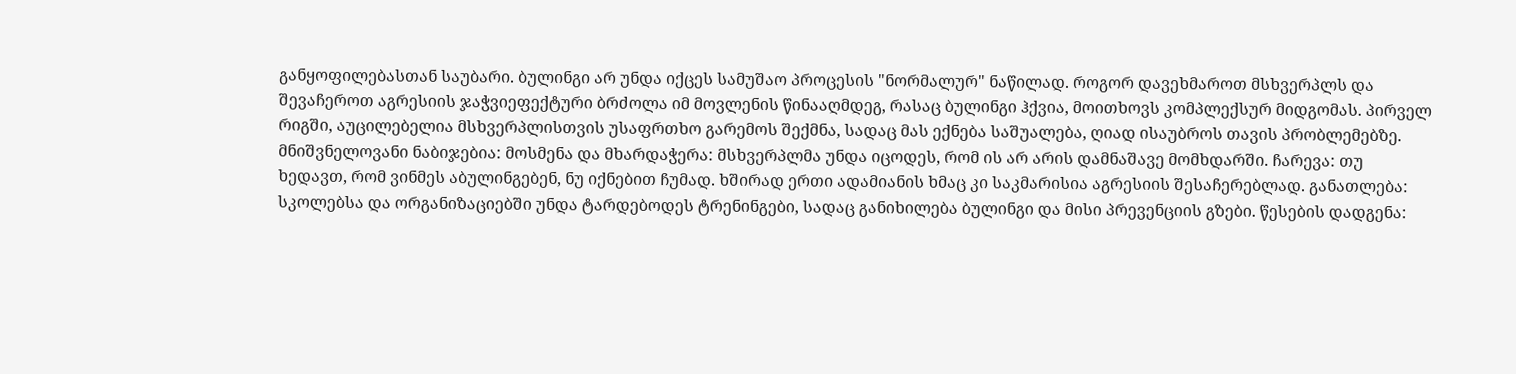განყოფილებასთან საუბარი. ბულინგი არ უნდა იქცეს სამუშაო პროცესის "ნორმალურ" ნაწილად. როგორ დავეხმაროთ მსხვერპლს და შევაჩეროთ აგრესიის ჯაჭვიეფექტური ბრძოლა იმ მოვლენის წინააღმდეგ, რასაც ბულინგი ჰქვია, მოითხოვს კომპლექსურ მიდგომას. პირველ რიგში, აუცილებელია მსხვერპლისთვის უსაფრთხო გარემოს შექმნა, სადაც მას ექნება საშუალება, ღიად ისაუბროს თავის პრობლემებზე. მნიშვნელოვანი ნაბიჯებია: მოსმენა და მხარდაჭერა: მსხვერპლმა უნდა იცოდეს, რომ ის არ არის დამნაშავე მომხდარში. ჩარევა: თუ ხედავთ, რომ ვინმეს აბულინგებენ, ნუ იქნებით ჩუმად. ხშირად ერთი ადამიანის ხმაც კი საკმარისია აგრესიის შესაჩერებლად. განათლება: სკოლებსა და ორგანიზაციებში უნდა ტარდებოდეს ტრენინგები, სადაც განიხილება ბულინგი და მისი პრევენციის გზები. წესების დადგენა: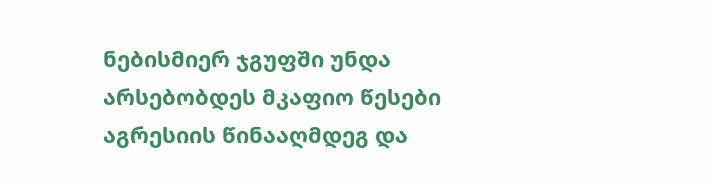ნებისმიერ ჯგუფში უნდა არსებობდეს მკაფიო წესები აგრესიის წინააღმდეგ და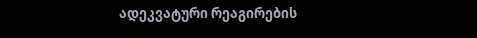ადეკვატური რეაგირების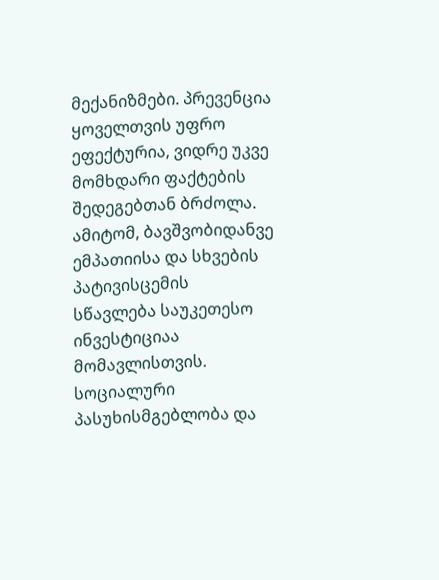მექანიზმები. პრევენცია ყოველთვის უფრო ეფექტურია, ვიდრე უკვე მომხდარი ფაქტების შედეგებთან ბრძოლა. ამიტომ, ბავშვობიდანვე ემპათიისა და სხვების პატივისცემის სწავლება საუკეთესო ინვესტიციაა მომავლისთვის. სოციალური პასუხისმგებლობა და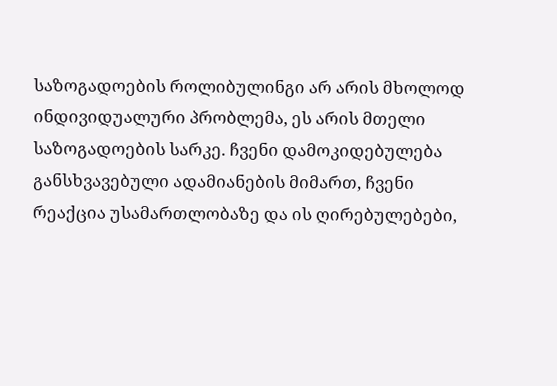საზოგადოების როლიბულინგი არ არის მხოლოდ ინდივიდუალური პრობლემა, ეს არის მთელი საზოგადოების სარკე. ჩვენი დამოკიდებულება განსხვავებული ადამიანების მიმართ, ჩვენი რეაქცია უსამართლობაზე და ის ღირებულებები,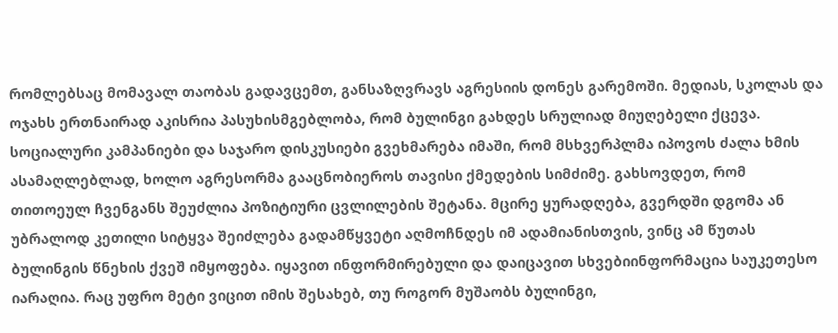რომლებსაც მომავალ თაობას გადავცემთ, განსაზღვრავს აგრესიის დონეს გარემოში. მედიას, სკოლას და ოჯახს ერთნაირად აკისრია პასუხისმგებლობა, რომ ბულინგი გახდეს სრულიად მიუღებელი ქცევა. სოციალური კამპანიები და საჯარო დისკუსიები გვეხმარება იმაში, რომ მსხვერპლმა იპოვოს ძალა ხმის ასამაღლებლად, ხოლო აგრესორმა გააცნობიეროს თავისი ქმედების სიმძიმე. გახსოვდეთ, რომ თითოეულ ჩვენგანს შეუძლია პოზიტიური ცვლილების შეტანა. მცირე ყურადღება, გვერდში დგომა ან უბრალოდ კეთილი სიტყვა შეიძლება გადამწყვეტი აღმოჩნდეს იმ ადამიანისთვის, ვინც ამ წუთას ბულინგის წნეხის ქვეშ იმყოფება. იყავით ინფორმირებული და დაიცავით სხვებიინფორმაცია საუკეთესო იარაღია. რაც უფრო მეტი ვიცით იმის შესახებ, თუ როგორ მუშაობს ბულინგი,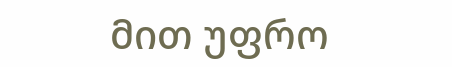მით უფრო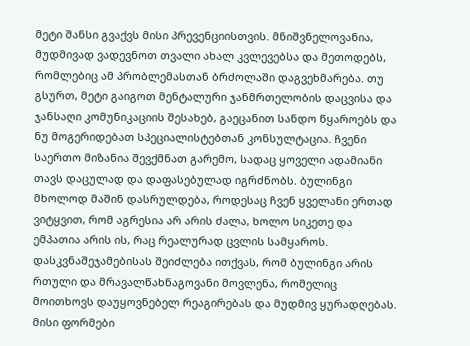მეტი შანსი გვაქვს მისი პრევენციისთვის. მნიშვნელოვანია, მუდმივად ვადევნოთ თვალი ახალ კვლევებსა და მეთოდებს, რომლებიც ამ პრობლემასთან ბრძოლაში დაგვეხმარება. თუ გსურთ, მეტი გაიგოთ მენტალური ჯანმრთელობის დაცვისა და ჯანსაღი კომუნიკაციის შესახებ, გაეცანით სანდო წყაროებს და ნუ მოგერიდებათ სპეციალისტებთან კონსულტაცია. ჩვენი საერთო მიზანია შევქმნათ გარემო, სადაც ყოველი ადამიანი თავს დაცულად და დაფასებულად იგრძნობს. ბულინგი მხოლოდ მაშინ დასრულდება, როდესაც ჩვენ ყველანი ერთად ვიტყვით, რომ აგრესია არ არის ძალა, ხოლო სიკეთე და ემპათია არის ის, რაც რეალურად ცვლის სამყაროს. დასკვნაშეჯამებისას შეიძლება ითქვას, რომ ბულინგი არის რთული და მრავალწახნაგოვანი მოვლენა, რომელიც მოითხოვს დაუყოვნებელ რეაგირებას და მუდმივ ყურადღებას. მისი ფორმები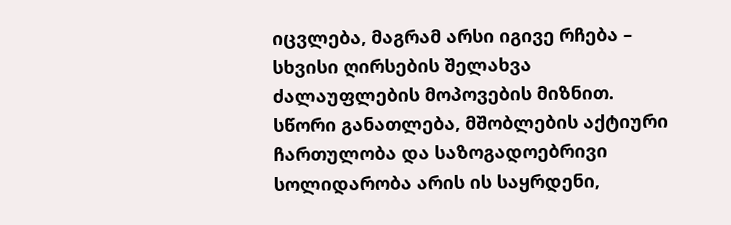იცვლება, მაგრამ არსი იგივე რჩება – სხვისი ღირსების შელახვა ძალაუფლების მოპოვების მიზნით. სწორი განათლება, მშობლების აქტიური ჩართულობა და საზოგადოებრივი სოლიდარობა არის ის საყრდენი,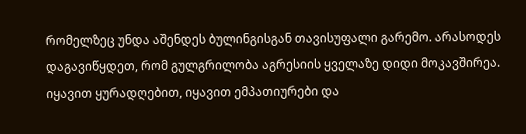რომელზეც უნდა აშენდეს ბულინგისგან თავისუფალი გარემო. არასოდეს დაგავიწყდეთ, რომ გულგრილობა აგრესიის ყველაზე დიდი მოკავშირეა. იყავით ყურადღებით, იყავით ემპათიურები და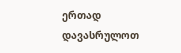ერთად დავასრულოთ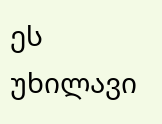ეს უხილავი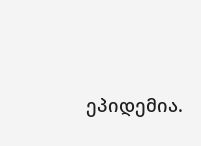ეპიდემია.